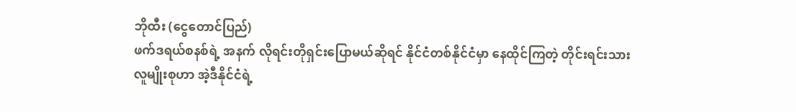ဘိုထီး (ငွေတောင်ပြည်)
ဖက်ဒရယ်စနစ်ရဲ့ အနက် လိုရင်းတိုရှင်းပြောမယ်ဆိုရင် နိုင်ငံတစ်နိုင်ငံမှာ နေထိုင်ကြတဲ့ တိုင်းရင်းသားလူမျိုးစုဟာ အဲ့ဒီနိုင်ငံရဲ့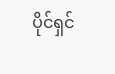ပိုင်ရှင်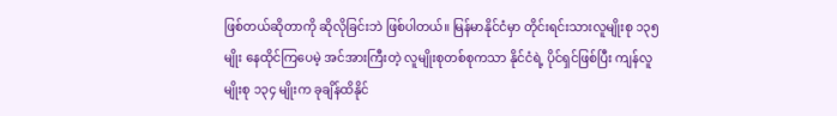ဖြစ်တယ်ဆိုတာကို ဆိုလိုခြင်းဘဲ ဖြစ်ပါတယ်။ မြန်မာနိုင်ငံမှာ တိုင်းရင်းသားလူမျိုးစု ၁၃၅ မျိုး နေထိုင်ကြပေမဲ့ အင်အားကြီးတဲ့ လူမျိုးစုတစ်စုကသာ နိုင်ငံရဲ့ ပိုင်ရှင်ဖြစ်ပြီး ကျန်လူမျိုးစု ၁၃၄ မျိုးက ခုချိန်ထိနိုင်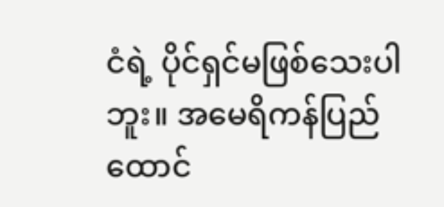ငံရဲ့ ပိုင်ရှင်မဖြစ်သေးပါဘူး။ အမေရိကန်ပြည်ထောင်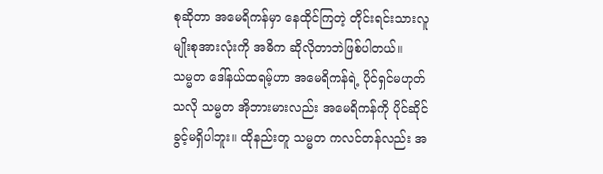စုဆိုတာ အမေရိကန်မှာ နေထိုင်ကြတဲ့ တိုင်းရင်းသားလူမျိုးစုအားလုံးကို အဓိက ဆိုလိုတာဘဲဖြစ်ပါတယ်။
သမ္မတ ဒေါ်နယ်ထရမ့်ဟာ အမေရိကန်ရဲ့ ပိုင်ရှင်မဟုတ်သလို သမ္မတ အိုဘားမားလည်း အမေရိကန်ကို ပိုင်ဆိုင်ခွင့်မရှိပါဘူး။ ထိုနည်းတူ သမ္မတ ကလင်တန်လည်း အ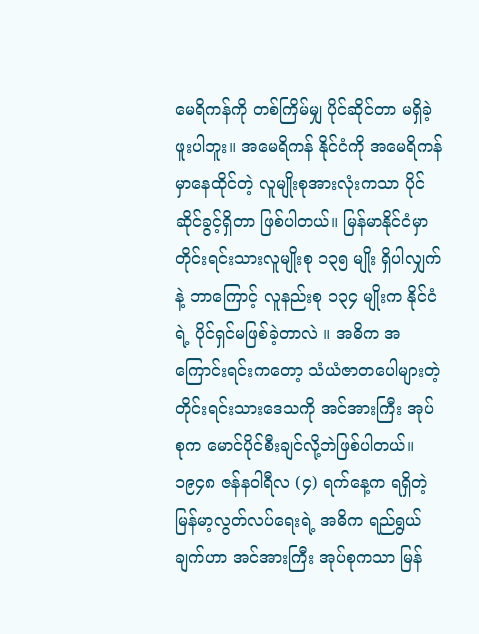မေရိကန်ကို တစ်ကြိမ်မျှ ပိုင်ဆိုင်တာ မရှိခဲ့ဖူးပါဘူး။ အမေရိကန် နိုင်ငံကို အမေရိကန်မှာနေထိုင်တဲ့ လူမျိုးစုအားလုံးကသာ ပိုင်ဆိုင်ခွင့်ရှိတာ ဖြစ်ပါတယ်။ မြန်မာနိုင်ငံမှာ တိုင်းရင်းသားလူမျိုးစု ၁၃၅ မျိုး ရှိပါလျှက်နဲ့ ဘာကြောင့် လူနည်းစု ၁၃၄ မျိုးက နိုင်ငံရဲ့ ပိုင်ရှင်မဖြစ်ခဲ့တာလဲ ။ အဓိက အကြောင်းရင်းကတော့ သံယံဇာတပေါများတဲ့ တိုင်းရင်းသားဒေသကို အင်အားကြီး အုပ်စုက မောင်ပိုင်စီးချင်လို့ဘဲဖြစ်ပါတယ်။
၁၉၄၈ ဇန်နဝါရီလ (၄) ရက်နေ့က ရရှိတဲ့ မြန်မာ့လွတ်လပ်ရေးရဲ့ အဓိက ရည်ရွယ်ချက်ဟာ အင်အားကြီး အုပ်စုကသာ မြန်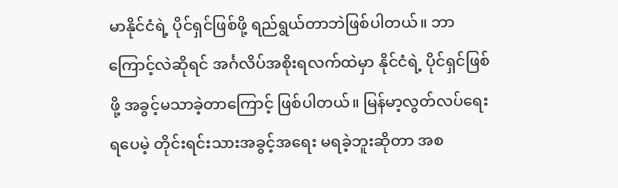မာနိုင်ငံရဲ့ ပိုင်ရှင်ဖြစ်ဖို့ ရည်ရွယ်တာဘဲဖြစ်ပါတယ်။ ဘာကြောင့်လဲဆိုရင် အင်္ဂလိပ်အစိုးရလက်ထဲမှာ နိုင်ငံရဲ့ ပိုင်ရှင်ဖြစ်ဖို့ အခွင့်မသာခဲ့တာကြောင့် ဖြစ်ပါတယ်။ မြန်မာ့လွတ်လပ်ရေးရပေမဲ့ တိုင်းရင်းသားအခွင့်အရေး မရခဲ့ဘူးဆိုတာ အစ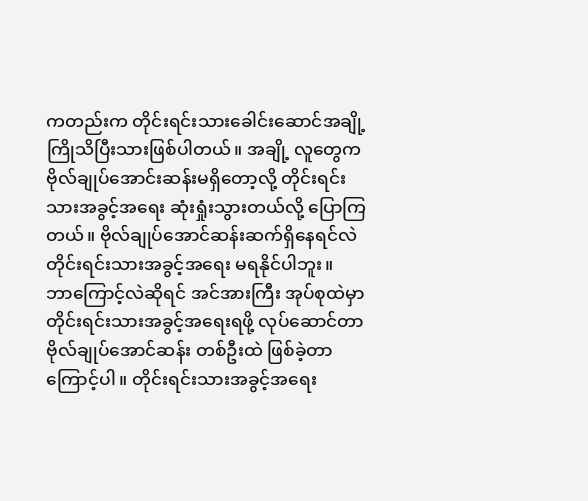ကတည်းက တိုင်းရင်းသားခေါင်းဆောင်အချို့ ကြိုသိပြီးသားဖြစ်ပါတယ်။ အချို့ လူတွေက ဗိုလ်ချုပ်အောင်းဆန်းမရှိတော့လို့ တိုင်းရင်းသားအခွင့်အရေး ဆုံးရှုံးသွားတယ်လို့ ပြောကြတယ်။ ဗိုလ်ချုပ်အောင်ဆန်းဆက်ရှိနေရင်လဲ တိုင်းရင်းသားအခွင့်အရေး မရနိုင်ပါဘူး။
ဘာကြောင့်လဲဆိုရင် အင်အားကြီး အုပ်စုထဲမှာ တိုင်းရင်းသားအခွင့်အရေးရဖို့ လုပ်ဆောင်တာ ဗိုလ်ချုပ်အောင်ဆန်း တစ်ဦးထဲ ဖြစ်ခဲ့တာကြောင့်ပါ။ တိုင်းရင်းသားအခွင့်အရေး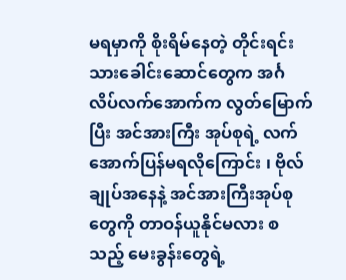မရမှာကို စိုးရိမ်နေတဲ့ တိုင်းရင်းသားခေါင်းဆောင်တွေက အင်္ဂလိပ်လက်အောက်က လွတ်မြောက်ပြီး အင်အားကြီး အုပ်စုရဲ့ လက်အောက်ပြန်မရလိုကြောင်း ၊ ဗိုလ်ချုပ်အနေနဲ့ အင်အားကြီးအုပ်စုတွေကို တာဝန်ယူနိုင်မလား စသည့် မေးခွန်းတွေရဲ့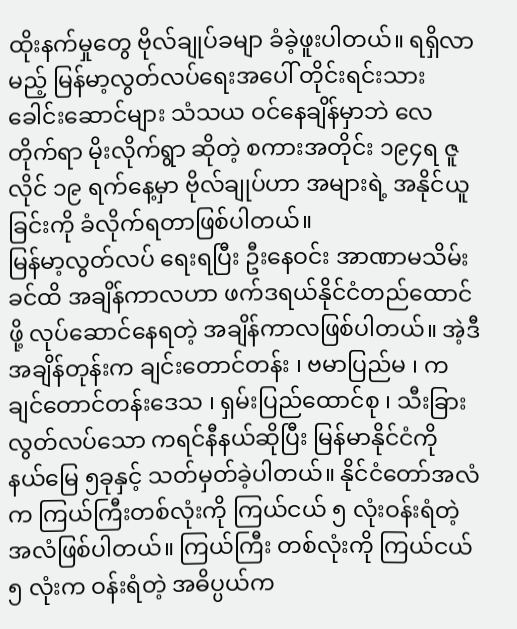ထိုးနက်မှုတွေ ဗိုလ်ချုပ်ခမျာ ခံခဲ့ဖူးပါတယ်။ ရရှိလာမည့် မြန်မာ့လွတ်လပ်ရေးအပေါ် တိုင်းရင်းသားခေါင်းဆောင်များ သံသယ ဝင်နေချိန်မှာဘဲ လေတိုက်ရာ မိုးလိုက်ရွာ ဆိုတဲ့ စကားအတိုင်း ၁၉၄ရ ဇူလိုင် ၁၉ ရက်နေ့မှာ ဗိုလ်ချုပ်ဟာ အများရဲ့ အနိုင်ယူခြင်းကို ခံလိုက်ရတာဖြစ်ပါတယ်။
မြန်မာ့လွတ်လပ် ရေးရပြီး ဦးနေဝင်း အာဏာမသိမ်းခင်ထိ အချိန်ကာလဟာ ဖက်ဒရယ်နိုင်ငံတည်ထောင်ဖို့ လုပ်ဆောင်နေရတဲ့ အချိန်ကာလဖြစ်ပါတယ်။ အဲ့ဒီအချိန်တုန်းက ချင်းတောင်တန်း ၊ ဗမာပြည်မ ၊ ကချင်တောင်တန်းဒေသ ၊ ရှမ်းပြည်ထောင်စု ၊ သီးခြားလွတ်လပ်သော ကရင်နီနယ်ဆိုပြီး မြန်မာနိုင်ငံကို နယ်မြေ ၅ခုနှင့် သတ်မှတ်ခဲ့ပါတယ်။ နိုင်ငံတော်အလံက ကြယ်ကြီးတစ်လုံးကို ကြယ်ငယ် ၅ လုံးဝန်းရံတဲ့ အလံဖြစ်ပါတယ်။ ကြယ်ကြီး တစ်လုံးကို ကြယ်ငယ် ၅ လုံးက ဝန်းရံတဲ့ အဓိပ္ပယ်က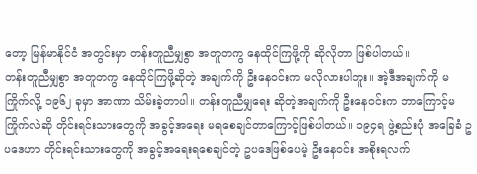တော့ မြန်မာနိုင်ငံ အတွင်းမှာ တန်းတူညီမျှစွာ အတူတကွ နေထိုင်ကြဖို့ကို ဆိုလိုတာ ဖြစ်ပါတယ်။
တန်းတူညီမျှစွာ အတူတကွ နေထိုင်ကြဖို့ဆိုတဲ့ အချက်ကို ဦးနေဝင်းက မလိုလားပါဘူး။ အဲ့ဒီအချက်ကို မကြိုက်လို့ ၁၉၆၂ ခုမှာ အာဏာ သိမ်းခဲ့တာပါ။ တန်းတူညီမျှရေး ဆိုတဲ့အချက်ကို ဦးနေဝင်းက ဘာကြောင့်မကြိုက်လဲဆို တိုင်းရင်းသားတွေကို အခွင့်အရေး မရစေချင်တာကြောင့်ဖြစ်ပါတယ်။ ၁၉၄ရ ဖွဲ့စည်းပုံ အခြေခံ ဥပဒေဟာ တိုင်းရင်းသားတွေကို အခွင့်အရေးရစေချင်တဲ့ ဥပဒေဖြစ်ပေမဲ့ ဦးနေဝင်း အစိုးရလက်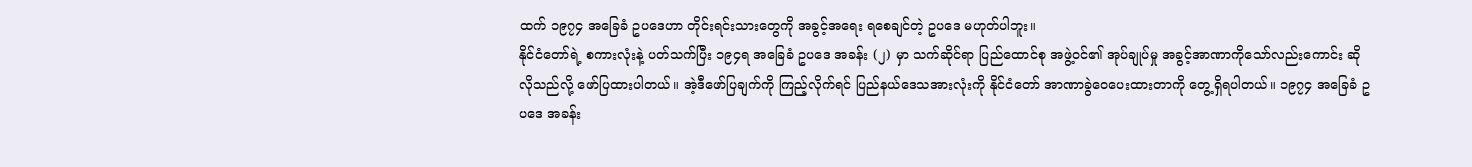ထက် ၁၉၇၄ အခြေခံ ဥပဒေဟာ တိုင်းရင်းသားတွေကို အခွင့်အရေး ရစေချင်တဲ့ ဥပဒေ မဟုတ်ပါဘူး။
နိုင်ငံတော်ရဲ့ စကားလုံးနဲ့ ပတ်သက်ပြီး ၁၉၄ရ အခြေခံ ဥပဒေ အခန်း (၂) မှာ သက်ဆိုင်ရာ ပြည်ထောင်စု အဖွဲ့ဝင်၏ အုပ်ချုပ်မှု အခွင့်အာဏာကိုသော်လည်းကောင်း ဆိုလိုသည်လို့ ဖော်ပြထားပါတယ်။ အဲ့ဒီဖော်ပြချက်ကို ကြည့်လိုက်ရင် ပြည်နယ်ဒေသအားလုံးကို နိုင်ငံတော် အာဏာခွဲဝေပေးထားတာကို တွေ့ရှိရပါတယ်။ ၁၉၇၄ အခြေခံ ဥပဒေ အခန်း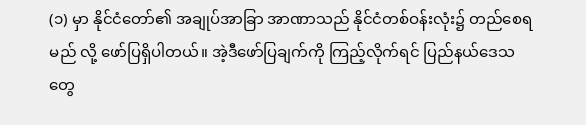(၁) မှာ နိုင်ငံတော်၏ အချုပ်အာခြာ အာဏာသည် နိုင်ငံတစ်ဝန်းလုံး၌ တည်စေရမည် လို့ ဖော်ပြရှိပါတယ်။ အဲ့ဒီဖော်ပြချက်ကို ကြည့်လိုက်ရင် ပြည်နယ်ဒေသတွေ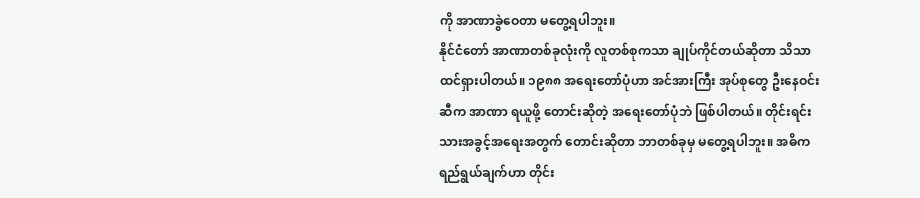ကို အာဏာခွဲဝေတာ မတွေ့ရပါဘူး။
နိုင်ငံတော် အာဏာတစ်ခုလုံးကို လူတစ်စုကသာ ချုပ်ကိုင်တယ်ဆိုတာ သိသာထင်ရှားပါတယ်။ ၁၉၈၈ အရေးတော်ပုံဟာ အင်အားကြီး အုပ်စုတွေ ဦးနေဝင်းဆီက အာဏာ ရယူဖို့ တောင်းဆိုတဲ့ အရေးတော်ပုံဘဲ ဖြစ်ပါတယ်။ တိုင်းရင်းသားအခွင့်အရေးအတွက် တောင်းဆိုတာ ဘာတစ်ခုမှ မတွေ့ရပါဘူး။ အဓိက ရည်ရွယ်ချက်ဟာ တိုင်း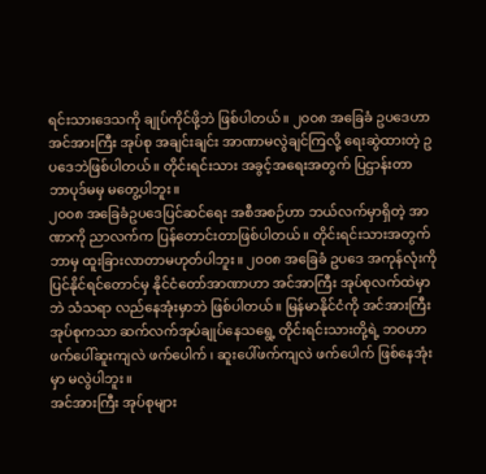ရင်းသားဒေသကို ချုပ်ကိုင်ဖို့ဘဲ ဖြစ်ပါတယ်။ ၂၀၀၈ အခြေခံ ဥပဒေဟာ အင်အားကြီး အုပ်စု အချင်းချင်း အာဏာမလွဲချင်ကြလို့ ရေးဆွဲထားတဲ့ ဥပဒေဘဲဖြစ်ပါတယ်။ တိုင်းရင်းသား အခွင့်အရေးအတွက် ပြဌာန်းတာ ဘာပုဒ်မမှ မတွေ့ပါဘူး။
၂၀၀၈ အခြေခံဥပဒေပြင်ဆင်ရေး အစီအစဉ်ဟာ ဘယ်လက်မှာရှိတဲ့ အာဏာကို ညာလက်က ပြန်တောင်းတာဖြစ်ပါတယ်။ တိုင်းရင်းသားအတွက် ဘာမှ ထူးခြားလာတာမဟုတ်ပါဘူး။ ၂၀၀၈ အခြေခံ ဥပဒေ အကုန်လုံးကို ပြင်နိုင်ရင်တောင်မှ နိုင်ငံတော်အာဏာဟာ အင်အာကြီး အုပ်စုလက်ထဲမှာဘဲ သံသရာ လည်နေအုံးမှာဘဲ ဖြစ်ပါတယ်။ မြန်မာနိုင်ငံကို အင်အားကြီး အုပ်စုကသာ ဆက်လက်အုပ်ချုပ်နေသရွေ့ တိုင်းရင်းသားတို့ရဲ့ ဘဝဟာ ဖက်ပေါ်ဆူးကျလဲ ဖက်ပေါက် ၊ ဆူးပေါ်ဖက်ကျလဲ ဖက်ပေါက် ဖြစ်နေအုံးမှာ မလွဲပါဘူး။
အင်အားကြီး အုပ်စုများ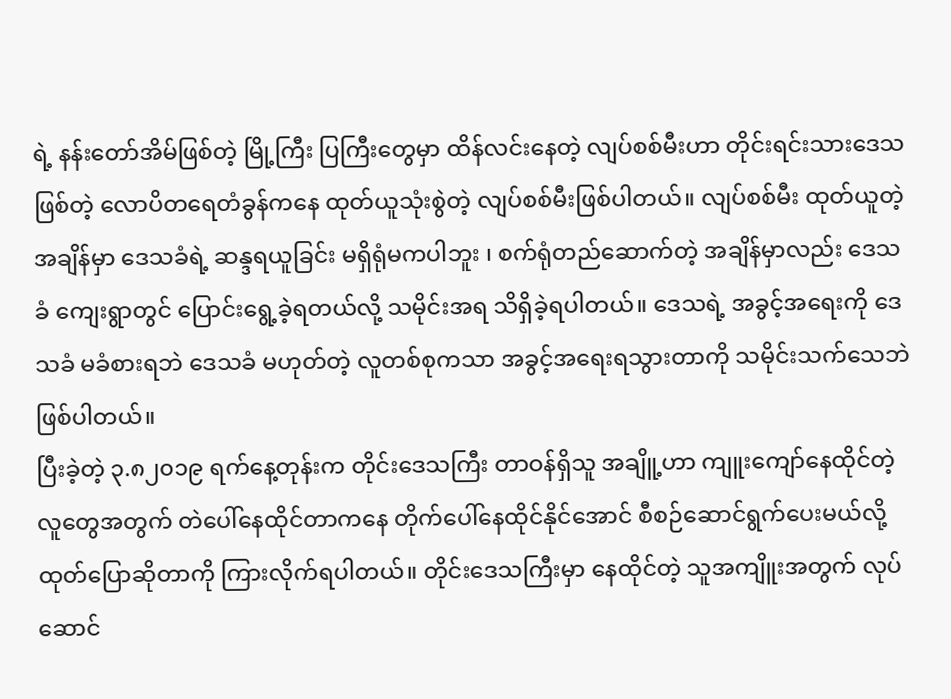ရဲ့ နန်းတော်အိမ်ဖြစ်တဲ့ မြို့ကြီး ပြကြီးတွေမှာ ထိန်လင်းနေတဲ့ လျပ်စစ်မီးဟာ တိုင်းရင်းသားဒေသဖြစ်တဲ့ လောပိတရေတံခွန်ကနေ ထုတ်ယူသုံးစွဲတဲ့ လျပ်စစ်မီးဖြစ်ပါတယ်။ လျပ်စစ်မီး ထုတ်ယူတဲ့ အချိန်မှာ ဒေသခံရဲ့ ဆန္ဒရယူခြင်း မရှိရုံမကပါဘူး ၊ စက်ရုံတည်ဆောက်တဲ့ အချိန်မှာလည်း ဒေသခံ ကျေးရွာတွင် ပြောင်းရွေ့ခဲ့ရတယ်လို့ သမိုင်းအရ သိရှိခဲ့ရပါတယ်။ ဒေသရဲ့ အခွင့်အရေးကို ဒေသခံ မခံစားရဘဲ ဒေသခံ မဟုတ်တဲ့ လူတစ်စုကသာ အခွင့်အရေးရသွားတာကို သမိုင်းသက်သေဘဲဖြစ်ပါတယ်။
ပြီးခဲ့တဲ့ ၃.၈၂၀၁၉ ရက်နေ့တုန်းက တိုင်းဒေသကြီး တာဝန်ရှိသူ အချိူ့ဟာ ကျူးကျော်နေထိုင်တဲ့ လူတွေအတွက် တဲပေါ်နေထိုင်တာကနေ တိုက်ပေါ်နေထိုင်နိုင်အောင် စီစဉ်ဆောင်ရွက်ပေးမယ်လို့ ထုတ်ပြောဆိုတာကို ကြားလိုက်ရပါတယ်။ တိုင်းဒေသကြီးမှာ နေထိုင်တဲ့ သူအကျိူးအတွက် လုပ်ဆောင်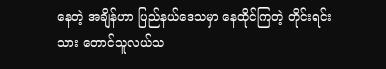နေတဲ့ အချိန်ဟာ ပြည်နယ်ဒေသမှာ နေထိုင်ကြတဲ့ တိုင်းရင်းသား တောင်သူလယ်သ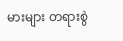မားများ တရားစွဲ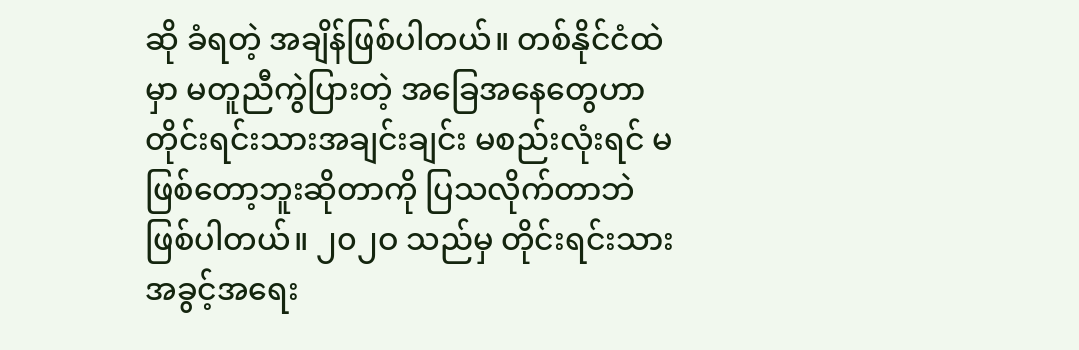ဆို ခံရတဲ့ အချိန်ဖြစ်ပါတယ်။ တစ်နိုင်ငံထဲမှာ မတူညီကွဲပြားတဲ့ အခြေအနေတွေဟာ တိုင်းရင်းသားအချင်းချင်း မစည်းလုံးရင် မဖြစ်တော့ဘူးဆိုတာကို ပြသလိုက်တာဘဲ ဖြစ်ပါတယ်။ ၂၀၂ဝ သည်မှ တိုင်းရင်းသား အခွင့်အရေး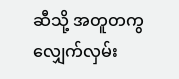ဆီသို့ အတူတကွ လျှေက်လှမ်း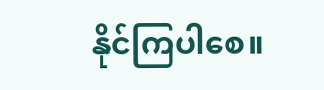နိုင်ကြပါစေ။